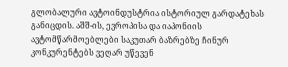გლობალური ავტოინდუსტრია ისტორიულ გარდატეხას განიცდის. აშშ-ის, ევროპისა და იაპონიის ავტომწარმოებლები საკუთარ ბაზრებზე ჩინურ კონკურენტებს ვეღარ უწევენ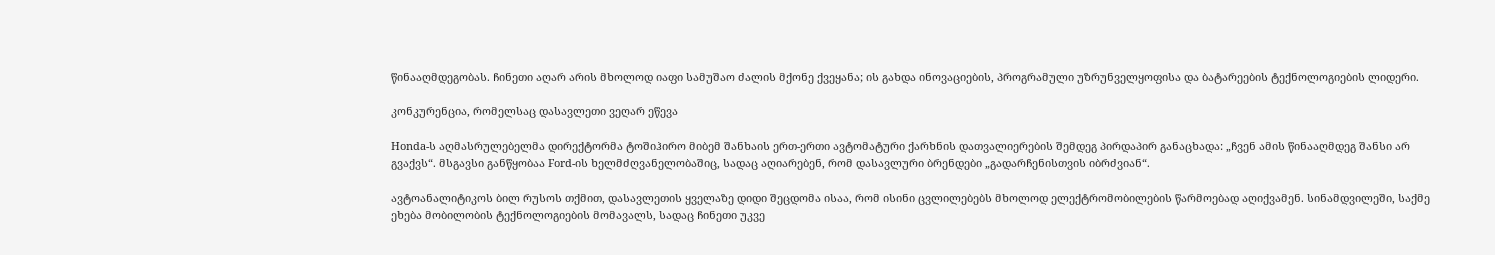წინააღმდეგობას. ჩინეთი აღარ არის მხოლოდ იაფი სამუშაო ძალის მქონე ქვეყანა; ის გახდა ინოვაციების, პროგრამული უზრუნველყოფისა და ბატარეების ტექნოლოგიების ლიდერი.

კონკურენცია, რომელსაც დასავლეთი ვეღარ ეწევა

Honda-ს აღმასრულებელმა დირექტორმა ტოშიჰირო მიბემ შანხაის ერთ-ერთი ავტომატური ქარხნის დათვალიერების შემდეგ პირდაპირ განაცხადა: „ჩვენ ამის წინააღმდეგ შანსი არ გვაქვს“. მსგავსი განწყობაა Ford-ის ხელმძღვანელობაშიც, სადაც აღიარებენ, რომ დასავლური ბრენდები „გადარჩენისთვის იბრძვიან“.

ავტოანალიტიკოს ბილ რუსოს თქმით, დასავლეთის ყველაზე დიდი შეცდომა ისაა, რომ ისინი ცვლილებებს მხოლოდ ელექტრომობილების წარმოებად აღიქვამენ. სინამდვილეში, საქმე ეხება მობილობის ტექნოლოგიების მომავალს, სადაც ჩინეთი უკვე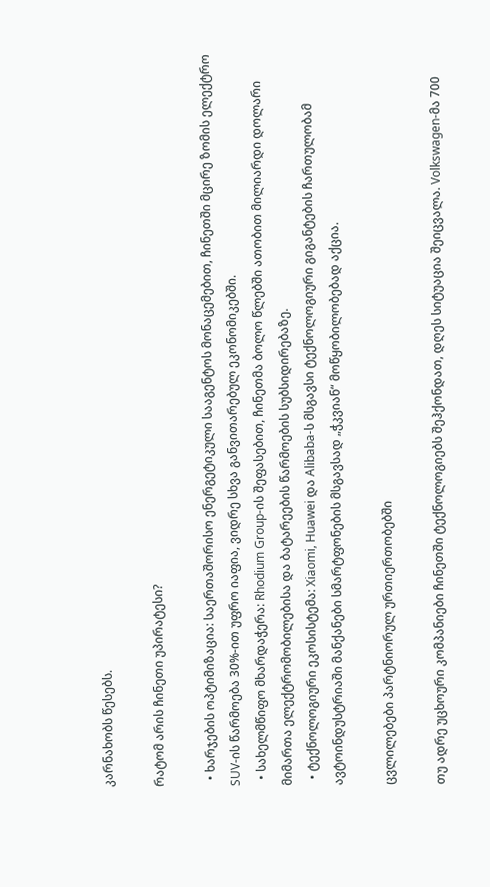კარნახობს წესებს.

რატომ არის ჩინეთი უპირატესი?

  • ხარჯების ოპტიმიზაცია: საერთაშორისო ენერგეტიკული სააგენტოს მონაცემებით, ჩინეთში მცირე ზომის ელექტრო SUV-ის წარმოება 30%-ით უფრო იაფია, ვიდრე სხვა განვითარებულ ეკონომიკებში.
  • სახელმწიფო მხარდაჭერა: Rhodium Group-ის შეფასებით, ჩინეთმა ბოლო წლებში ათობით მილიარდი დოლარი მიმართა ელექტრომობილებისა და ბატარეების წარმოების სუბსიდირებაზე.
  • ტექნოლოგიური ეკოსისტემა: Xiaomi, Huawei და Alibaba-ს მსგავსი ტექნოლოგიური გიგანტების ჩართულობამ ავტოინდუსტრიაში მანქანები სმარტფონების მსგავსად „ჭკვიან“ მოწყობილობებად აქცია.

ცვლილებები პარტნიორულ ურთიერთობებში

თუ ადრე უცხოური კომპანიები ჩინეთში ტექნოლოგიებს შეჰქონდათ, დღეს სიტუაცია შეიცვალა. Volkswagen-მა 700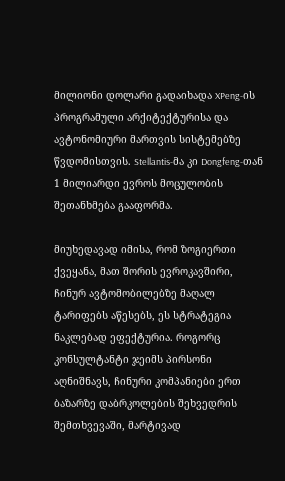მილიონი დოლარი გადაიხადა XPeng-ის პროგრამული არქიტექტურისა და ავტონომიური მართვის სისტემებზე წვდომისთვის. Stellantis-მა კი Dongfeng-თან 1 მილიარდი ევროს მოცულობის შეთანხმება გააფორმა.

მიუხედავად იმისა, რომ ზოგიერთი ქვეყანა, მათ შორის ევროკავშირი, ჩინურ ავტომობილებზე მაღალ ტარიფებს აწესებს, ეს სტრატეგია ნაკლებად ეფექტურია. როგორც კონსულტანტი ჯეიმს პირსონი აღნიშნავს, ჩინური კომპანიები ერთ ბაზარზე დაბრკოლების შეხვედრის შემთხვევაში, მარტივად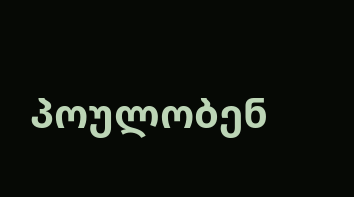პოულობენ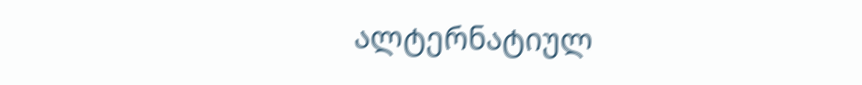ალტერნატიულ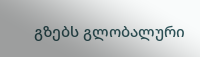გზებს გლობალური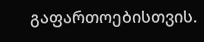გაფართოებისთვის.